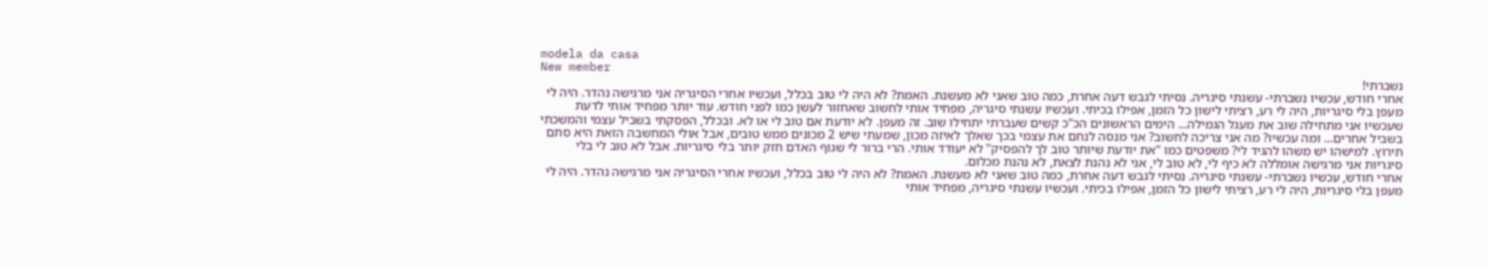modela da casa
New member
נשברתי!
אחרי חודש, עכשיו נשברתי- עשנתי סיגריה. נסיתי לגבש דעה אחרת, כמה טוב שאני לא מעשנת. האמת? לא היה לי טוב בכלל, ועכשיו אחרי הסיגריה אני מרגישה נהדר. היה לי מעפן בלי סיגריות, היה לי רע, רציתי לישון כל הזמן, אפילו בכיתי. ועכשיו עשנתי סיגריה, מפחיד אותי לחשוב שאחזור לעשן כמו לפני חודש. עוד יותר מפחיד אותי לדעת שעכשיו אני מתחילה שוב את מעגל הגמילה... הימים הראשונים הכ"כ קשים שעברתי יתחילו שוב. זה מעפן. לא יודעת אם טוב לי או לא. ובכלל, הפסקתי בשביל עצמי והמשכתי בשביל אחרים... ומה עכשיו? מה אני צריכה לחשוב? אני מנסה לנחם את עצמי בכך שאלך לאיזה מכון, שמעתי שיש 2 מכונים ממש טובים, אבל אולי המחשבה הזאת היא סתם תירוץ. למישהו יש משהו להגיד לי? משפטים כמו "את יודעת שיותר טוב לך להפסיק" לא יעודד אותי. הרי ברור לי שגוף האדם חזק יותר בלי סיגריות. אבל לא טוב לי בלי סיגריות אני מרגישה אומללה לא כיף לי, לא טוב לי, אני לא נהנת לצאת, לא נהנת מכלום.
אחרי חודש, עכשיו נשברתי- עשנתי סיגריה. נסיתי לגבש דעה אחרת, כמה טוב שאני לא מעשנת. האמת? לא היה לי טוב בכלל, ועכשיו אחרי הסיגריה אני מרגישה נהדר. היה לי מעפן בלי סיגריות, היה לי רע, רציתי לישון כל הזמן, אפילו בכיתי. ועכשיו עשנתי סיגריה, מפחיד אותי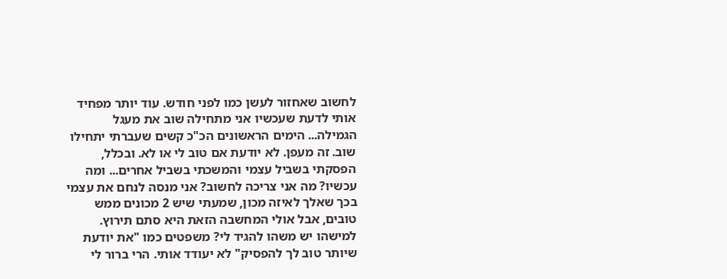לחשוב שאחזור לעשן כמו לפני חודש. עוד יותר מפחיד אותי לדעת שעכשיו אני מתחילה שוב את מעגל הגמילה... הימים הראשונים הכ"כ קשים שעברתי יתחילו שוב. זה מעפן. לא יודעת אם טוב לי או לא. ובכלל, הפסקתי בשביל עצמי והמשכתי בשביל אחרים... ומה עכשיו? מה אני צריכה לחשוב? אני מנסה לנחם את עצמי בכך שאלך לאיזה מכון, שמעתי שיש 2 מכונים ממש טובים, אבל אולי המחשבה הזאת היא סתם תירוץ. למישהו יש משהו להגיד לי? משפטים כמו "את יודעת שיותר טוב לך להפסיק" לא יעודד אותי. הרי ברור לי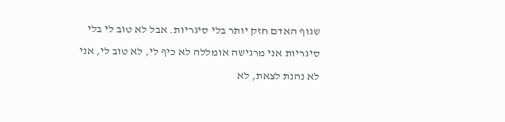שגוף האדם חזק יותר בלי סיגריות. אבל לא טוב לי בלי סיגריות אני מרגישה אומללה לא כיף לי, לא טוב לי, אני לא נהנת לצאת, לא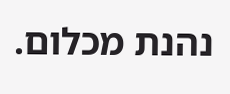נהנת מכלום.